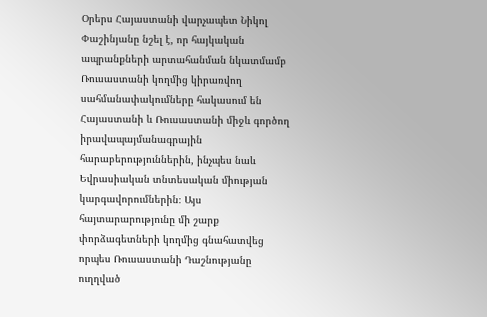Օրերս Հայաստանի վարչապետ Նիկոլ Փաշինյանը նշել է, որ հայկական ապրանքների արտահանման նկատմամբ Ռուսաստանի կողմից կիրառվող սահմանափակումները հակասում են Հայաստանի և Ռուսաստանի միջև գործող իրավապայմանագրային հարաբերություններին, ինչպես նաև Եվրասիական տնտեսական միության կարգավորումներին։ Այս հայտարարությունը մի շարք փորձագետների կողմից գնահատվեց որպես Ռուսաստանի Դաշնությանը ուղղված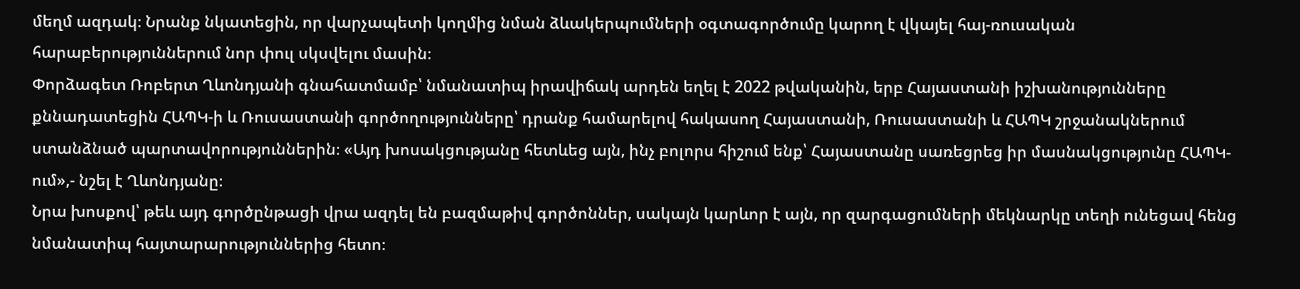մեղմ ազդակ։ Նրանք նկատեցին, որ վարչապետի կողմից նման ձևակերպումների օգտագործումը կարող է վկայել հայ-ռուսական հարաբերություններում նոր փուլ սկսվելու մասին։
Փորձագետ Ռոբերտ Ղևոնդյանի գնահատմամբ՝ նմանատիպ իրավիճակ արդեն եղել է 2022 թվականին, երբ Հայաստանի իշխանությունները քննադատեցին ՀԱՊԿ-ի և Ռուսաստանի գործողությունները՝ դրանք համարելով հակասող Հայաստանի, Ռուսաստանի և ՀԱՊԿ շրջանակներում ստանձնած պարտավորություններին։ «Այդ խոսակցությանը հետևեց այն, ինչ բոլորս հիշում ենք՝ Հայաստանը սառեցրեց իր մասնակցությունը ՀԱՊԿ-ում»,- նշել է Ղևոնդյանը։
Նրա խոսքով՝ թեև այդ գործընթացի վրա ազդել են բազմաթիվ գործոններ, սակայն կարևոր է այն, որ զարգացումների մեկնարկը տեղի ունեցավ հենց նմանատիպ հայտարարություններից հետո։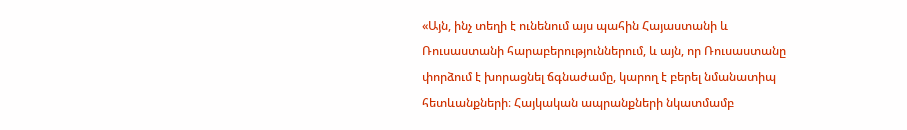«Այն, ինչ տեղի է ունենում այս պահին Հայաստանի և Ռուսաստանի հարաբերություններում, և այն, որ Ռուսաստանը փորձում է խորացնել ճգնաժամը, կարող է բերել նմանատիպ հետևանքների։ Հայկական ապրանքների նկատմամբ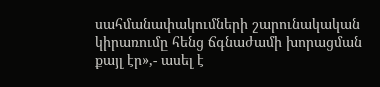սահմանափակումների շարունակական կիրառումը հենց ճգնաժամի խորացման քայլ էր»,- ասել է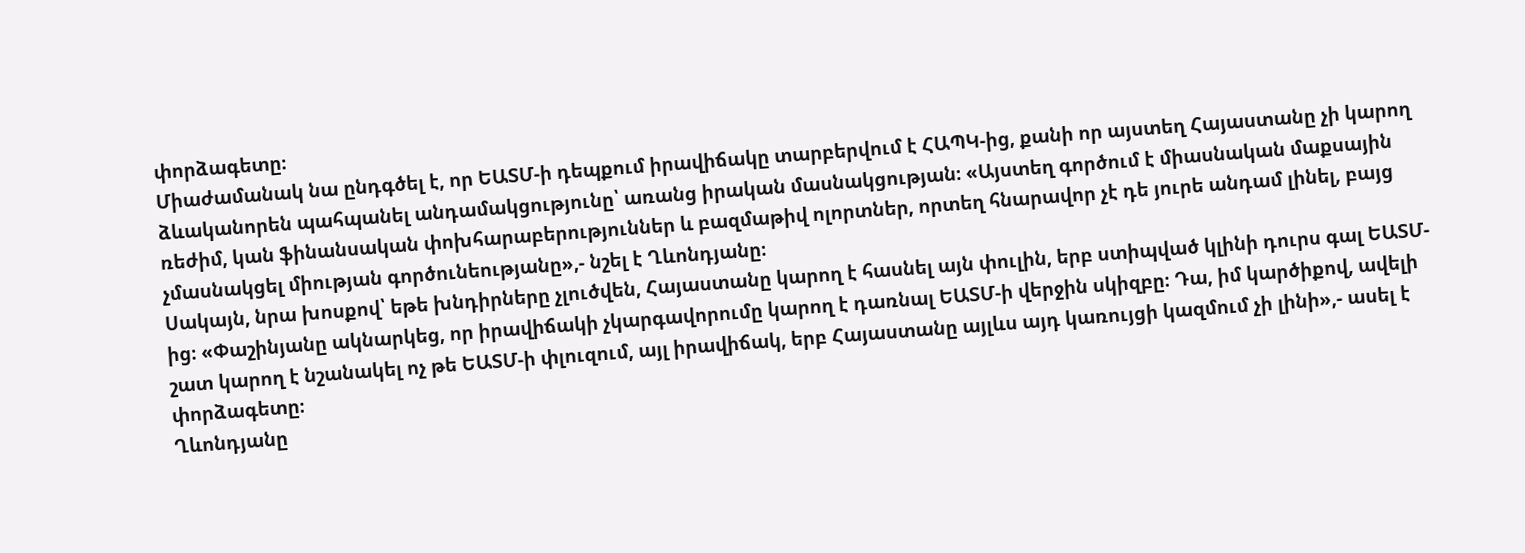փորձագետը։
Միաժամանակ նա ընդգծել է, որ ԵԱՏՄ-ի դեպքում իրավիճակը տարբերվում է ՀԱՊԿ-ից, քանի որ այստեղ Հայաստանը չի կարող ձևականորեն պահպանել անդամակցությունը՝ առանց իրական մասնակցության։ «Այստեղ գործում է միասնական մաքսային ռեժիմ, կան ֆինանսական փոխհարաբերություններ և բազմաթիվ ոլորտներ, որտեղ հնարավոր չէ դե յուրե անդամ լինել, բայց չմասնակցել միության գործունեությանը»,- նշել է Ղևոնդյանը։
Սակայն, նրա խոսքով՝ եթե խնդիրները չլուծվեն, Հայաստանը կարող է հասնել այն փուլին, երբ ստիպված կլինի դուրս գալ ԵԱՏՄ-ից։ «Փաշինյանը ակնարկեց, որ իրավիճակի չկարգավորումը կարող է դառնալ ԵԱՏՄ-ի վերջին սկիզբը։ Դա, իմ կարծիքով, ավելի շատ կարող է նշանակել ոչ թե ԵԱՏՄ-ի փլուզում, այլ իրավիճակ, երբ Հայաստանը այլևս այդ կառույցի կազմում չի լինի»,- ասել է փորձագետը։
Ղևոնդյանը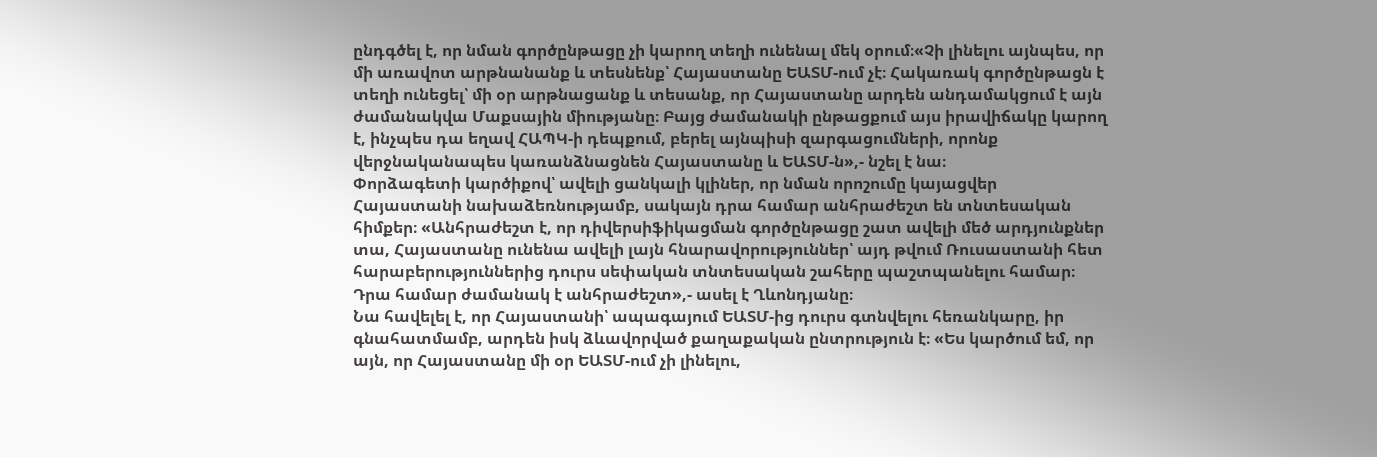ընդգծել է, որ նման գործընթացը չի կարող տեղի ունենալ մեկ օրում։«Չի լինելու այնպես, որ մի առավոտ արթնանանք և տեսնենք՝ Հայաստանը ԵԱՏՄ-ում չէ։ Հակառակ գործընթացն է տեղի ունեցել՝ մի օր արթնացանք և տեսանք, որ Հայաստանը արդեն անդամակցում է այն ժամանակվա Մաքսային միությանը։ Բայց ժամանակի ընթացքում այս իրավիճակը կարող է, ինչպես դա եղավ ՀԱՊԿ-ի դեպքում, բերել այնպիսի զարգացումների, որոնք վերջնականապես կառանձնացնեն Հայաստանը և ԵԱՏՄ-ն»,- նշել է նա։
Փորձագետի կարծիքով՝ ավելի ցանկալի կլիներ, որ նման որոշումը կայացվեր Հայաստանի նախաձեռնությամբ, սակայն դրա համար անհրաժեշտ են տնտեսական հիմքեր։ «Անհրաժեշտ է, որ դիվերսիֆիկացման գործընթացը շատ ավելի մեծ արդյունքներ տա, Հայաստանը ունենա ավելի լայն հնարավորություններ՝ այդ թվում Ռուսաստանի հետ հարաբերություններից դուրս սեփական տնտեսական շահերը պաշտպանելու համար։ Դրա համար ժամանակ է անհրաժեշտ»,- ասել է Ղևոնդյանը։
Նա հավելել է, որ Հայաստանի՝ ապագայում ԵԱՏՄ-ից դուրս գտնվելու հեռանկարը, իր գնահատմամբ, արդեն իսկ ձևավորված քաղաքական ընտրություն է։ «Ես կարծում եմ, որ այն, որ Հայաստանը մի օր ԵԱՏՄ-ում չի լինելու,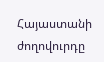Հայաստանի ժողովուրդը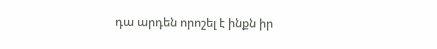դա արդեն որոշել է ինքն իր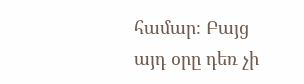համար։ Բայց այդ օրը դեռ չի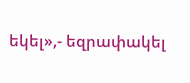եկել»,- եզրափակել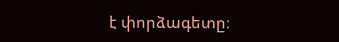է փորձագետը։